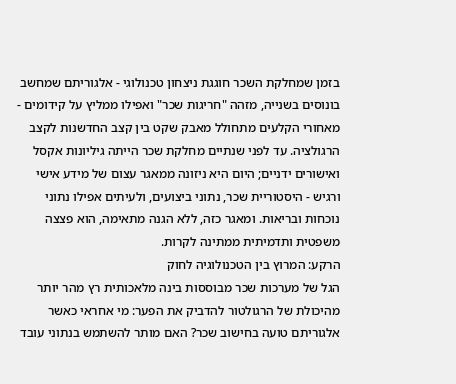בזמן שמחלקת השכר חוגגת ניצחון טכנולוגי - אלגוריתם שמחשב בונוסים בשנייה, מזהה "חריגות שכר" ואפילו ממליץ על קידומים - מאחורי הקלעים מתחולל מאבק שקט בין קצב החדשנות לקצב הרגולציה. עד לפני שנתיים מחלקת שכר הייתה גיליונות אקסל ואישורים ידניים; היום היא ניזונה ממאגר עצום של מידע אישי ורגיש - היסטוריית שכר, נתוני ביצועים, ולעיתים אפילו נתוני נוכחות ובריאות. ומאגר כזה, ללא הגנה מתאימה, הוא פצצה משפטית ותדמיתית ממתינה לקרות.
הרקע: המרוץ בין הטכנולוגיה לחוק
הגל של מערכות שכר מבוססות בינה מלאכותית רץ מהר יותר מהיכולת של הרגולטור להדביק את הפער: מי אחראי כאשר אלגוריתם טועה בחישוב שכר? האם מותר להשתמש בנתוני עובד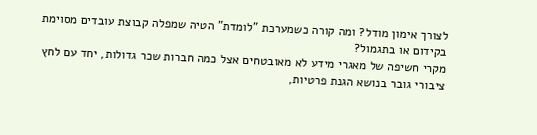לצורך אימון מודל? ומה קורה כשמערכת "לומדת" הטיה שמפלה קבוצת עובדים מסוימת בקידום או בתגמול?
מקרי חשיפה של מאגרי מידע לא מאובטחים אצל כמה חברות שכר גדולות, יחד עם לחץ ציבורי גובר בנושא הגנת פרטיות,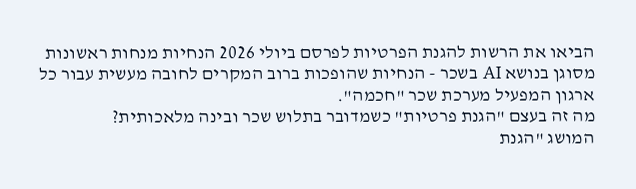הביאו את הרשות להגנת הפרטיות לפרסם ביולי 2026 הנחיות מנחות ראשונות מסוגן בנושא AI בשכר - הנחיות שהופכות ברוב המקרים לחובה מעשית עבור כל ארגון המפעיל מערכת שכר "חכמה".
מה זה בעצם "הגנת פרטיות" כשמדובר בתלוש שכר ובינה מלאכותית?
המושג "הגנת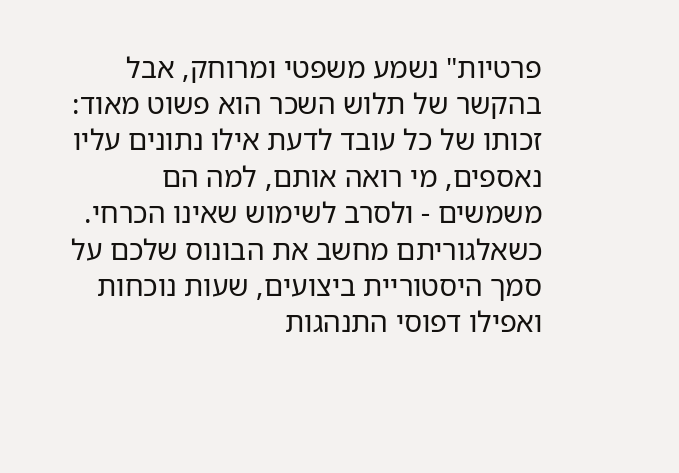פרטיות" נשמע משפטי ומרוחק, אבל בהקשר של תלוש השכר הוא פשוט מאוד: זכותו של כל עובד לדעת אילו נתונים עליו נאספים, מי רואה אותם, למה הם משמשים - ולסרב לשימוש שאינו הכרחי. כשאלגוריתם מחשב את הבונוס שלכם על סמך היסטוריית ביצועים, שעות נוכחות ואפילו דפוסי התנהגות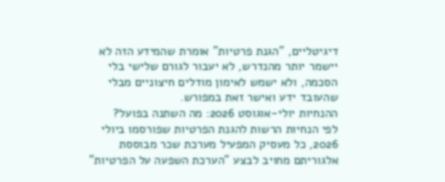דיגיטליים, "הגנת פרטיות" אומרת שהמידע הזה לא יישמר יותר מהנדרש, לא יעבור לגורם שלישי בלי הסכמה, ולא ישמש לאימון מודלים חיצוניים מבלי שהעובד ידע ואישר זאת במפורש.
ההנחיות יולי-אוגוסט 2026: מה השתנה בפועל?
לפי הנחיות הרשות להגנת הפרטיות שפורסמו ביולי 2026, כל מעסיק המפעיל מערכת שכר מבוססת אלגוריתם מחויב לבצע "הערכת השפעה על הפרטיות"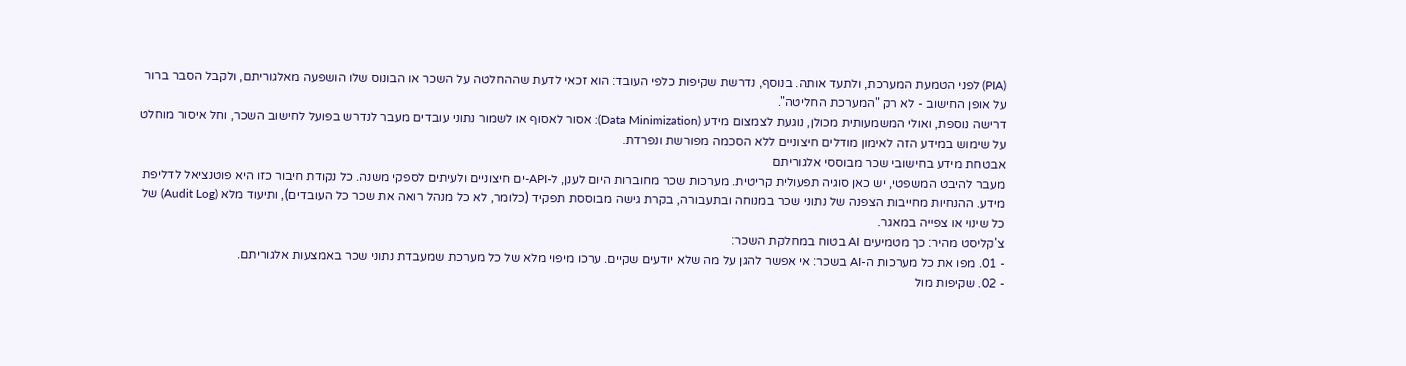(PIA) לפני הטמעת המערכת, ולתעד אותה. בנוסף, נדרשת שקיפות כלפי העובד: הוא זכאי לדעת שההחלטה על השכר או הבונוס שלו הושפעה מאלגוריתם, ולקבל הסבר ברור על אופן החישוב - לא רק "המערכת החליטה".
דרישה נוספת, ואולי המשמעותית מכולן, נוגעת לצמצום מידע (Data Minimization): אסור לאסוף או לשמור נתוני עובדים מעבר לנדרש בפועל לחישוב השכר, וחל איסור מוחלט על שימוש במידע הזה לאימון מודלים חיצוניים ללא הסכמה מפורשת ונפרדת.
אבטחת מידע בחישובי שכר מבוססי אלגוריתם
מעבר להיבט המשפטי, יש כאן סוגיה תפעולית קריטית. מערכות שכר מחוברות היום לענן, ל-API-ים חיצוניים ולעיתים לספקי משנה. כל נקודת חיבור כזו היא פוטנציאל לדליפת מידע. ההנחיות מחייבות הצפנה של נתוני שכר במנוחה ובתעבורה, בקרת גישה מבוססת תפקיד (כלומר, לא כל מנהל רואה את שכר כל העובדים), ותיעוד מלא (Audit Log) של כל שינוי או צפייה במאגר.
צ'קליסט מהיר: כך מטמיעים AI בטוח במחלקת השכר:
- 01. מפו את כל מערכות ה-AI בשכר: אי אפשר להגן על מה שלא יודעים שקיים. ערכו מיפוי מלא של כל מערכת שמעבדת נתוני שכר באמצעות אלגוריתם.
- 02. שקיפות מול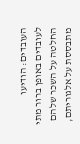העובדים: הודיעו לעובדים באופן ברור מתי החלטה על השכר שלהם מתבססת על אלגוריתם,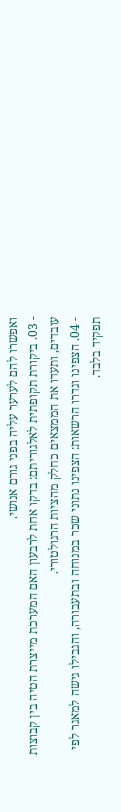ואפשרו להם לערער עליה בפני גורם אנושי.
- 03. ביקורת תקופתית לאלגוריתם: בדקו אחת לרבעון האם המערכת מייצרת הטיה בין קבוצות עובדים, ותעדו את הממצאים כחלק מהציות הרגולטורי.
- 04. הצפינו וגדרו הרשאות: הצפינו נתוני שכר במנוחה ובתעבורה, והגבילו גישה למאגר לפי תפקיד בלבד.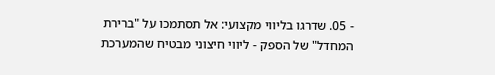- 05. שדרגו בליווי מקצועי: אל תסתמכו על "ברירת המחדל" של הספק - ליווי חיצוני מבטיח שהמערכת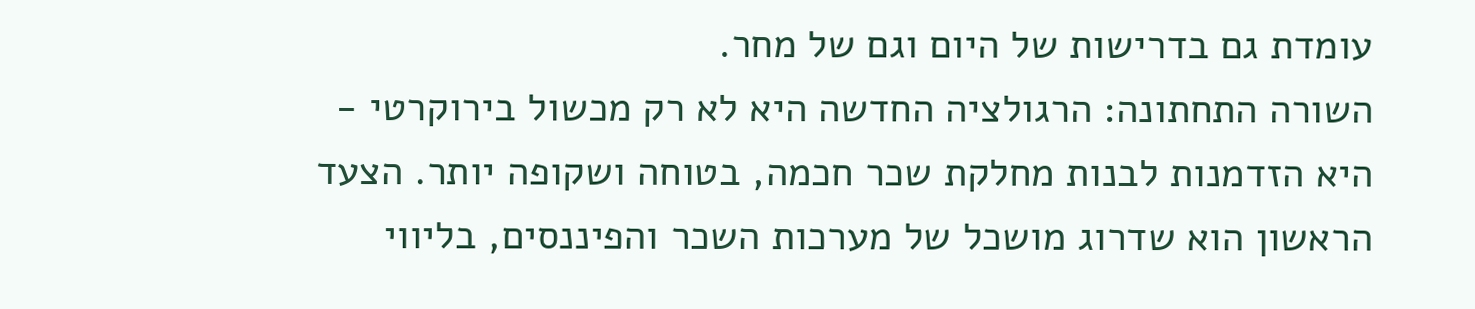עומדת גם בדרישות של היום וגם של מחר.
השורה התחתונה: הרגולציה החדשה היא לא רק מכשול בירוקרטי - היא הזדמנות לבנות מחלקת שכר חכמה, בטוחה ושקופה יותר. הצעד הראשון הוא שדרוג מושכל של מערכות השכר והפיננסים, בליווי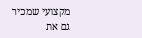מקצועי שמכיר גם את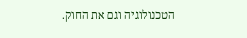הטכנולוגיה וגם את החוק.